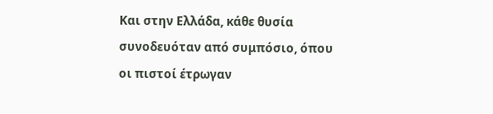Και στην Ελλάδα, κάθε θυσία συνοδευόταν από συμπόσιο, όπου οι πιστοί έτρωγαν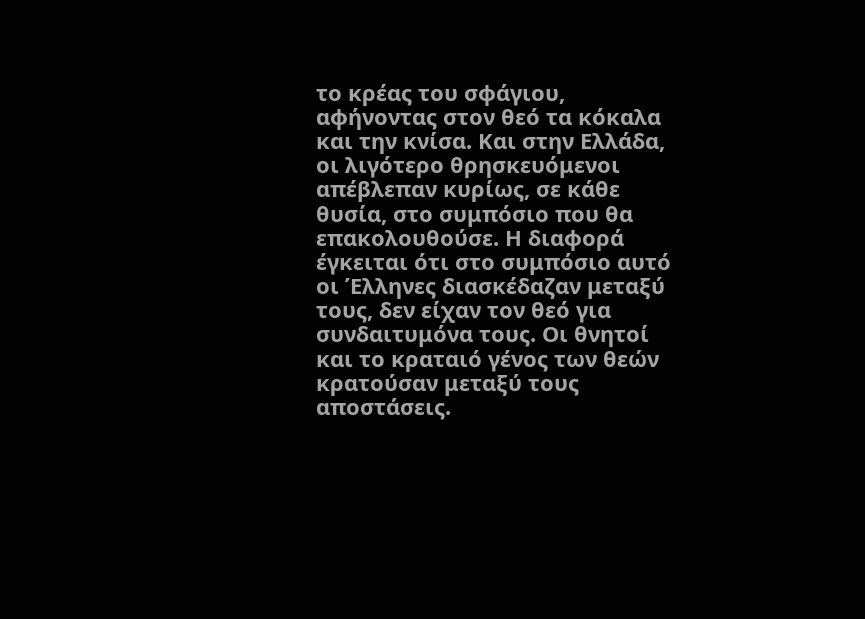το κρέας του σφάγιου, αφήνοντας στον θεό τα κόκαλα και την κνίσα. Και στην Ελλάδα, οι λιγότερο θρησκευόμενοι απέβλεπαν κυρίως, σε κάθε θυσία, στο συμπόσιο που θα επακολουθούσε. Η διαφορά έγκειται ότι στο συμπόσιο αυτό οι Έλληνες διασκέδαζαν μεταξύ τους, δεν είχαν τον θεό για συνδαιτυμόνα τους. Οι θνητοί και το κραταιό γένος των θεών κρατούσαν μεταξύ τους αποστάσεις.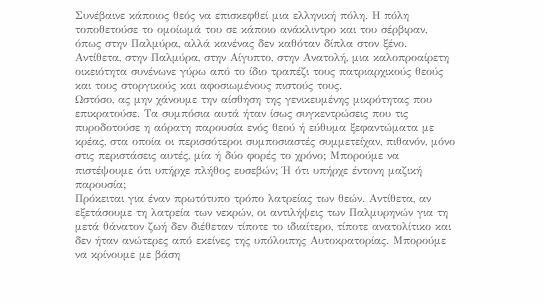Συνέβαινε κάποιος θεός να επισκεφθεί μια ελληνική πόλη. Η πόλη τοποθετούσε το ομοίωμά του σε κάποιο ανάκλιντρο και του σέρβιραν, όπως στην Παλμύρα, αλλά κανένας δεν καθόταν δίπλα στον ξένο. Αντίθετα, στην Παλμύρα, στην Αίγυπτο, στην Ανατολή, μια καλοπροαίρετη οικειότητα συνένωνε γύρω από το ίδιο τραπέζι τους πατριαρχικούς θεούς και τους στοργικούς και αφοσιωμένους πιστούς τους.
Ωστόσο, ας μην χάνουμε την αίσθηση της γενικευμένης μικρότητας που επικρατούσε. Τα συμπόσια αυτά ήταν ίσως συγκεντρώσεις που τις πυροδοτούσε η αόρατη παρουσία ενός θεού ή εύθυμα ξεφαντώματα με κρέας, στα οποία οι περισσότεροι συμποσιαστές συμμετείχαν, πιθανόν, μόνο στις περιστάσεις αυτές, μία ή δύο φορές το χρόνο; Μπορούμε να πιστέψουμε ότι υπήρχε πλήθος ευσεβών; Ή ότι υπήρχε έντονη μαζική παρουσία;
Πρόκειται για έναν πρωτότυπο τρόπο λατρείας των θεών. Αντίθετα, αν εξετάσουμε τη λατρεία των νεκρών, οι αντιλήψεις των Παλμυρηνών για τη μετά θάνατον ζωή δεν διέθεταν τίποτε το ιδιαίτερο, τίποτε ανατολίτικο και δεν ήταν ανώτερες από εκείνες της υπόλοιπης Αυτοκρατορίας. Μπορούμε να κρίνουμε με βάση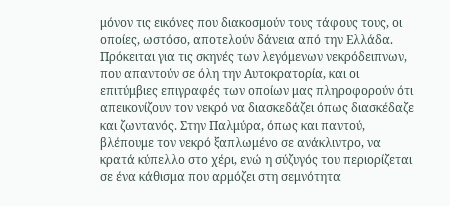μόνον τις εικόνες που διακοσμούν τους τάφους τους, οι οποίες, ωστόσο, αποτελούν δάνεια από την Ελλάδα. Πρόκειται για τις σκηνές των λεγόμενων νεκρόδειπνων, που απαντούν σε όλη την Αυτοκρατορία, και οι επιτύμβιες επιγραφές των οποίων μας πληροφορούν ότι απεικονίζουν τον νεκρό να διασκεδάζει όπως διασκέδαζε και ζωντανός. Στην Παλμύρα, όπως και παντού, βλέπουμε τον νεκρό ξαπλωμένο σε ανάκλιντρο, να κρατά κύπελλο στο χέρι, ενώ η σύζυγός του περιορίζεται σε ένα κάθισμα που αρμόζει στη σεμνότητα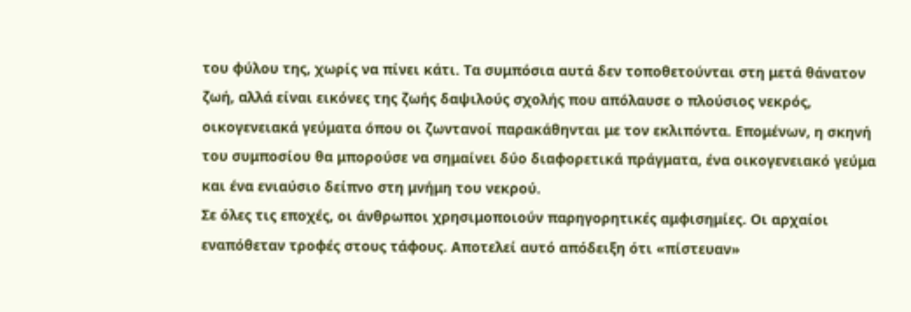του φύλου της, χωρίς να πίνει κάτι. Τα συμπόσια αυτά δεν τοποθετούνται στη μετά θάνατον ζωή, αλλά είναι εικόνες της ζωής δαψιλούς σχολής που απόλαυσε ο πλούσιος νεκρός, οικογενειακά γεύματα όπου οι ζωντανοί παρακάθηνται με τον εκλιπόντα. Επομένων, η σκηνή του συμποσίου θα μπορούσε να σημαίνει δύο διαφορετικά πράγματα, ένα οικογενειακό γεύμα και ένα ενιαύσιο δείπνο στη μνήμη του νεκρού.
Σε όλες τις εποχές, οι άνθρωποι χρησιμοποιούν παρηγορητικές αμφισημίες. Οι αρχαίοι εναπόθεταν τροφές στους τάφους. Αποτελεί αυτό απόδειξη ότι «πίστευαν»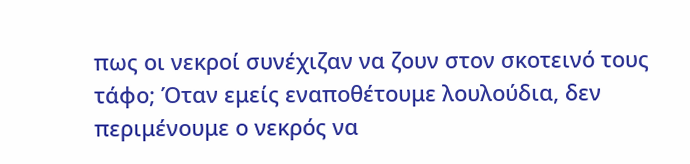πως οι νεκροί συνέχιζαν να ζουν στον σκοτεινό τους τάφο; Όταν εμείς εναποθέτουμε λουλούδια, δεν περιμένουμε ο νεκρός να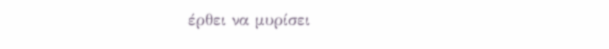έρθει να μυρίσει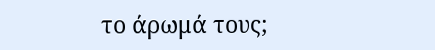το άρωμά τους;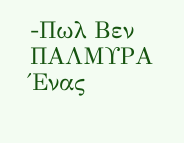-Πωλ Βεν
ΠΑΛΜΥΡΑ
Ένας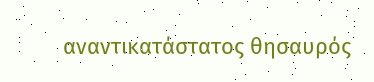αναντικατάστατος θησαυρός